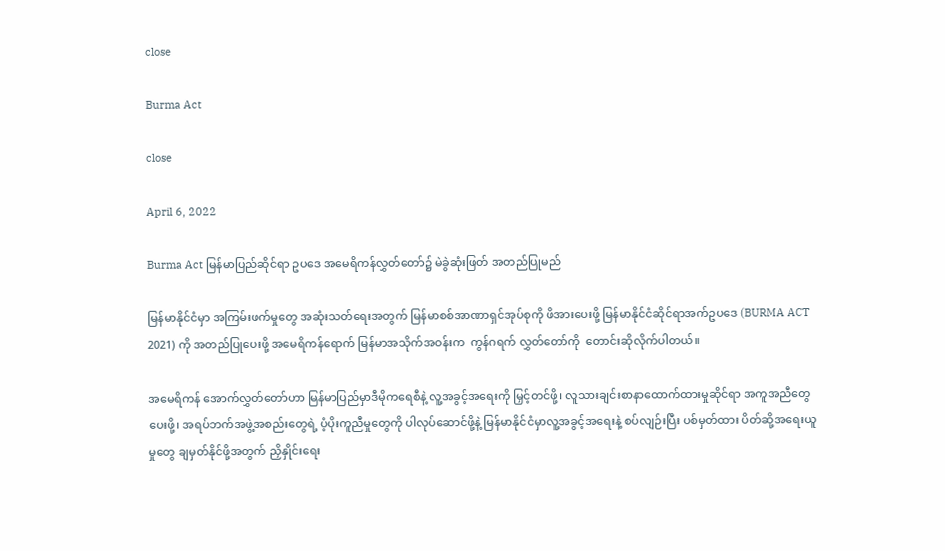close

Burma Act

close

April 6, 2022

Burma Act မြန်မာပြည်ဆိုင်ရာ ဥပဒေ အမေရိကန်လွှတ်တော်၌ မဲခွဲဆုံးဖြတ် အတည်ပြုမည်

မြန်မာနိုင်ငံမှာ အကြမ်းဖက်မှုတွေ အဆုံးသတ်ရေးအတွက် မြန်မာစစ်အာဏာရှင်အုပ်စုကို ဖိအားပေးဖို့ မြန်မာနိုင်ငံဆိုင်ရာအက်ဥပဒေ (BURMA ACT 2021) ကို အတည်ပြုပေးဖို့ အမေရိကန်ရောက် မြန်မာအသိုက်အဝန်းက  ကွန်ဂရက် လွှတ်တော်ကို  တောင်းဆိုလိုက်ပါတယ်။

အမေရိကန် အောက်လွှတ်တော်ဟာ မြန်မာပြည်မှာဒီမိုကရေစီနဲ့ လူ့အခွင့်အရေးကို မြှင့်တင်ဖို့၊ လူသားချင်းစာနာထောက်ထားမှုဆိုင်ရာ အကူအညီတွေပေးဖို့၊ အရပ်ဘက်အဖွဲ့အစည်းတွေရဲ့ ပံ့ပိုးကူညီမှုတွေကို ပါလုပ်ဆောင်ဖို့နဲ့ မြန်မာနိုင်ငံမှာလူ့အခွင့်အရေးနဲ့ စပ်လျဉ်းပြီး ပစ်မှတ်ထား ပိတ်ဆို့အရေးယူမှုတွေ ချမှတ်နိုင်ဖို့အတွက် ညှိနှိုင်းရေး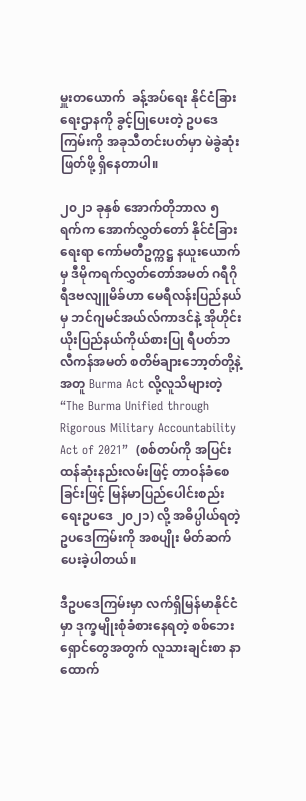မှူးတယောက်  ခန့်အပ်ရေး နိုင်ငံခြားရေးဌာနကို ခွင့်ပြုပေးတဲ့ ဥပဒေကြမ်းကို အခုသီတင်းပတ်မှာ မဲခွဲဆုံးဖြတ်ဖို့ ရှိနေတာပါ။

၂၀၂၁ ခုနှစ် အောက်တိုဘာလ ၅ ရက်က အောက်လွှတ်တော် နိုင်ငံခြားရေးရာ ကော်မတီဥက္ကဋ္ဌ နယူးယောက်မှ ဒီမိုကရက်လွှတ်တော်အမတ် ဂရီဂိုရီဒဗလျူမိခ်ဟာ မေရီလန်းပြည်နယ်မှ ဘင်ဂျမင်အယ်လ်ကာဒင်နဲ့ အိုဟိုင်းယိုးပြည်နယ်ကိုယ်စားပြု ရီပတ်ဘလီကန်အမတ် စတိဗ်ချားဘော့တ်တို့နဲ့အတူ Burma Act လို့လူသိများတဲ့   “The Burma Unified through Rigorous Military Accountability Act of 2021”  (စစ်တပ်ကို အပြင်းထန်ဆုံးနည်းလမ်းဖြင့် တာဝန်ခံစေခြင်းဖြင့် မြန်မာပြည်ပေါင်းစည်းရေးဥပဒေ ၂၀၂၁) လို့ အဓိပ္ပါယ်ရတဲ့ ဥပဒေကြမ်းကို အစပျိုး မိတ်ဆက်ပေးခဲ့ပါတယ်။

ဒီဥပဒေကြမ်းမှာ လက်ရှိမြန်မာနိုင်ငံမှာ ဒုက္ခမျိုးစုံခံစားနေရတဲ့ စစ်ဘေးရှောင်တွေအတွက် လူသားချင်းစာ နာထောက်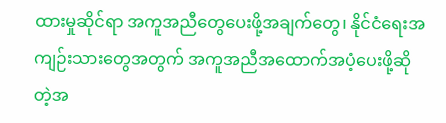ထားမှုဆိုင်ရာ အကူအညီတွေပေးဖို့အချက်တွေ၊ နိုင်ငံရေးအကျဉ်းသားတွေအတွက် အကူအညီအထောက်အပံ့ပေးဖို့ဆိုတဲ့အ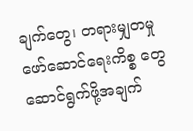ချက်တွေ၊ တရားမျှတမှုဖော်ဆောင်ရေးကိစ္စ တွေဆောင်ရွက်ဖို့အချက်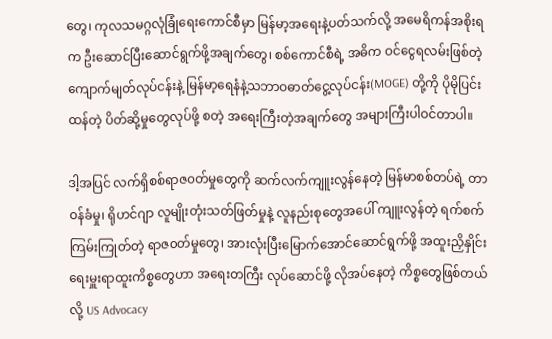တွေ၊ ကုလသမဂ္ဂလုံခြုံရေးကောင်စီမှာ မြန်မာ့အရေးနဲ့ပတ်သက်လို့ အမေရိကန်အစိုးရက ဦးဆောင်ပြီးဆောင်ရွက်ဖို့အချက်တွေ၊ စစ်ကောင်စီရဲ့ အဓိက ဝင်ငွေရလမ်းဖြစ်တဲ့ ကျောက်မျတ်လုပ်ငန်းနဲ့ မြန်မာ့ရေနံနဲ့သဘာဝဓာတ်ငွေ့လုပ်ငန်း(MOGE) တို့ကို ပိုမိုပြင်းထန်တဲ့ ပိတ်ဆို့မှုတွေလုပ်ဖို့ စတဲ့ အရေးကြီးတဲ့အချက်တွေ အများကြီးပါဝင်တာပါ။

ဒါ့အပြင် လက်ရှိစစ်ရာဇ၀တ်မှုတွေကို ဆက်လက်ကျူးလွန်နေတဲ့ မြန်မာစစ်တပ်ရဲ့ တာဝန်ခံမှု၊ ရိုဟင်ဂျာ လူမျိုးတုံးသတ်ဖြတ်မှုနဲ့ လူနည်းစုတွေအပေါ် ကျူးလွန်တဲ့ ရက်စက်ကြမ်းကြုတ်တဲ့ ရာဇ၀တ်မှုတွေ၊ အားလုံးပြီးမြောက်အောင်ဆောင်ရွက်ဖို့ အထူးညှိနှိုင်းရေးမှူးရာထူးကိစ္စတွေဟာ အရေးတကြီး လုပ်ဆောင်ဖို့ လိုအပ်နေတဲ့ ကိစ္စတွေဖြစ်တယ်လို့ US Advocacy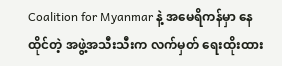Coalition for Myanmar နဲ့ အမေရိကန်မှာ နေထိုင်တဲ့ အဖွဲ့အသီးသီးက လက်မှတ် ရေးထိုးထား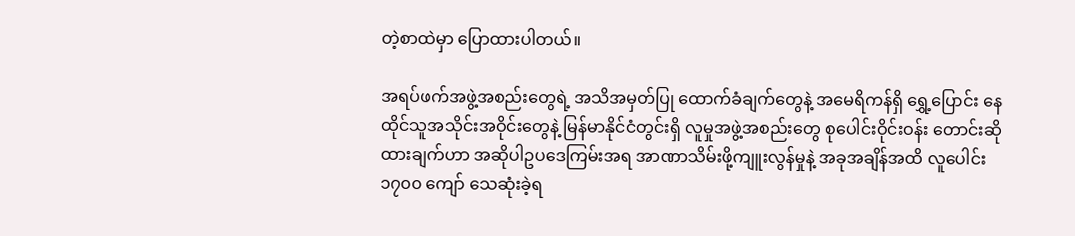တဲ့စာထဲမှာ ပြောထားပါတယ်။

အရပ်ဖက်အဖွဲ့အစည်းတွေရဲ့ အသိအမှတ်ပြု ထောက်ခံချက်တွေနဲ့ အမေရိကန်ရှိ ရွှေ့ပြောင်း နေထိုင်သူအသိုင်းအဝိုင်းတွေနဲ့ မြန်မာနိုင်ငံတွင်းရှိ လူမှုအဖွဲ့အစည်းတွေ စုပေါင်းဝိုင်းဝန်း တောင်းဆိုထားချက်ဟာ အဆိုပါဥပဒေကြမ်းအရ အာဏာသိမ်းဖို့ကျူးလွန်မှုနဲ့ အခုအချိန်အထိ လူပေါင်း ၁၇၀၀ ကျော် သေဆုံးခဲ့ရ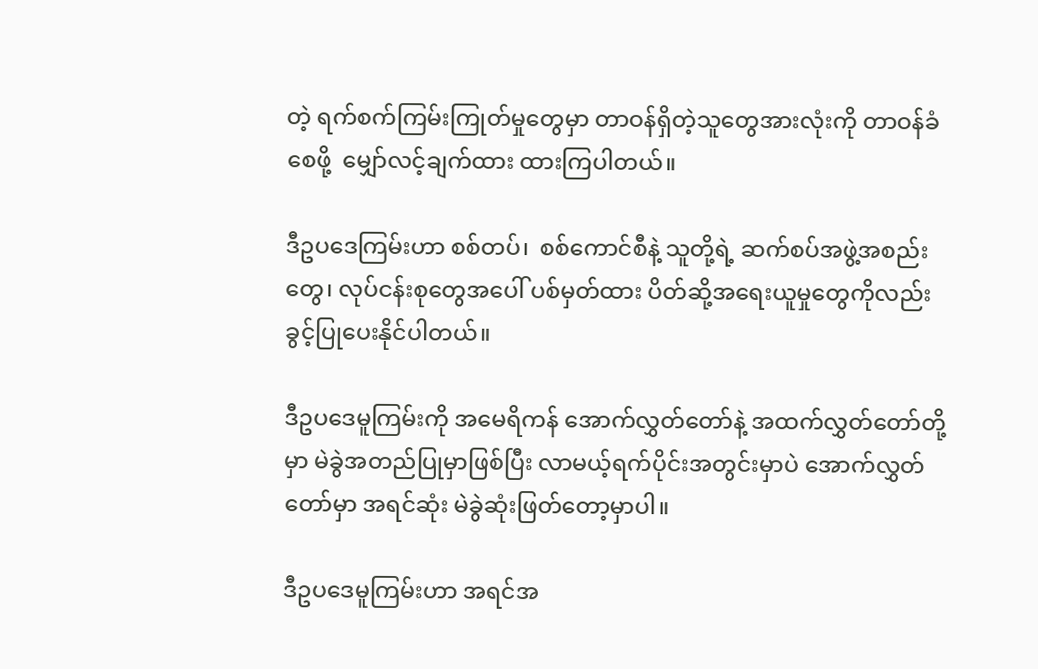တဲ့ ရက်စက်ကြမ်းကြုတ်မှုတွေမှာ တာဝန်ရှိတဲ့သူတွေအားလုံးကို တာဝန်ခံစေဖို့  မျှော်လင့်ချက်ထား ထားကြပါတယ်။

ဒီဥပဒေကြမ်းဟာ စစ်တပ်၊  စစ်ကောင်စီနဲ့ သူတို့ရဲ့ ဆက်စပ်အဖွဲ့အစည်းတွေ၊ လုပ်ငန်းစုတွေအပေါ် ပစ်မှတ်ထား ပိတ်ဆို့အရေးယူမှုတွေကိုလည်း ခွင့်ပြုပေးနိုင်ပါတယ်။

ဒီဥပဒေမူကြမ်းကို အမေရိကန် အောက်လွှတ်တော်နဲ့ အထက်လွှတ်တော်တို့မှာ မဲခွဲအတည်ပြုမှာဖြစ်ပြီး လာမယ့်ရက်ပိုင်းအတွင်းမှာပဲ အောက်လွှတ်တော်မှာ အရင်ဆုံး မဲခွဲဆုံးဖြတ်တော့မှာပါ။

ဒီဥပဒေမူကြမ်းဟာ အရင်အ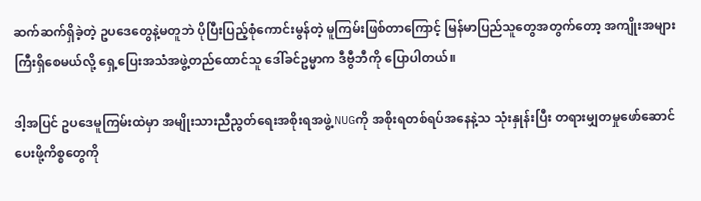ဆက်ဆက်ရှိခဲ့တဲ့ ဥပဒေတွေနဲ့မတူဘဲ ပိုပြီးပြည့်စုံကောင်းမွန်တဲ့ မူကြမ်းဖြစ်တာကြောင့် မြန်မာပြည်သူတွေအတွက်တော့ အကျိုးအများကြီးရှိစေမယ်လို့ ရှေ့ပြေးအသံအဖွဲ့တည်ထောင်သူ ဒေါ်ခင်ဥမ္မာက ဒီဗွီဘီကို ပြောပါတယ်။

ဒါ့အပြင် ဥပဒေမူကြမ်းထဲမှာ အမျိုးသားညီညွတ်ရေးအစိုးရအဖွဲ့ NUGကို အစိုးရတစ်ရပ်အနေနဲ့သ သုံးနှုန်းပြီး တရားမျှတမှုဖော်ဆောင်ပေးဖို့ကိစ္စတွေကို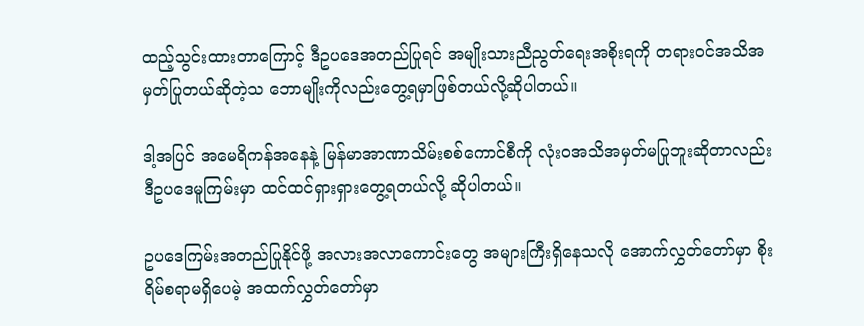ထည့်သွင်းထားတာကြောင့် ဒီဥပဒေအတည်ပြုရင် အမျိုးသားညီညွတ်ရေးအစိုးရကို တရားဝင်အသိအမှတ်ပြုတယ်ဆိုတဲ့သ ဘောမျိုးကိုလည်းတွေ့ရမှာဖြစ်တယ်လို့ဆိုပါတယ်။

ဒါ့အပြင် အမေရိကန်အနေနဲ့ မြန်မာအာဏာသိမ်းစစ်ကောင်စီကို လုံးဝအသိအမှတ်မပြုဘူးဆိုတာလည်း ဒီဥပဒေမူကြမ်းမှာ ထင်ထင်ရှားရှားတွေ့ရတယ်လို့ ဆိုပါတယ်။

ဥပဒေကြမ်းအတည်ပြုနိုင်ဖို့ အလားအလာကောင်းတွေ အများကြီးရှိနေသလို အောက်လွှတ်တော်မှာ စိုးရိမ်စရာမရှိပေမဲ့ အထက်လွှတ်တော်မှာ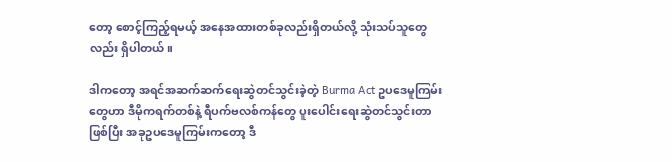တော့ စောင့်ကြည့်ရမယ့် အနေအထားတစ်ခုလည်းရှိတယ်လို့ သုံးသပ်သူတွေလည်း ရှိပါတယ်။

ဒါကတော့ အရင်အဆက်ဆက်ရေးဆွဲတင်သွင်းခဲ့တဲ့ Burma Act ဥပဒေမူကြမ်းတွေဟာ ဒီမိုကရက်တစ်နဲ့ ရီပက်ဗလစ်ကန်တွေ ပူးပေါင်းရေးဆွဲတင်သွင်းတာဖြစ်ပြီး အခုဥပဒေမူကြမ်းကတော့ ဒီ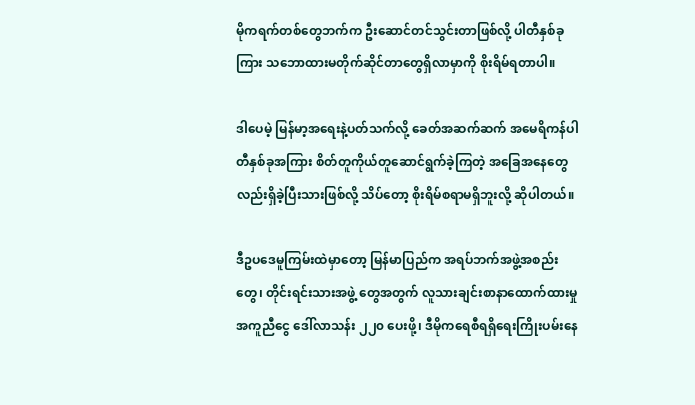မိုကရက်တစ်တွေဘက်က ဦးဆောင်တင်သွင်းတာဖြစ်လို့ ပါတီနှစ်ခုကြား သဘောထားမတိုက်ဆိုင်တာတွေရှိလာမှာကို စိုးရိမ်ရတာပါ။

ဒါပေမဲ့ မြန်မာ့အရေးနဲ့ပတ်သက်လို့ ခေတ်အဆက်ဆက် အမေရိကန်ပါတီနှစ်ခုအကြား စိတ်တူကိုယ်တူဆောင်ရွက်ခဲ့ကြတဲ့ အခြေအနေတွေလည်းရှိခဲ့ပြီးသားဖြစ်လို့ သိပ်တော့ စိုးရိမ်စရာမရှိဘူးလို့ ဆိုပါတယ်။

ဒီဥပဒေမူကြမ်းထဲမှာတော့ မြန်မာပြည်က အရပ်ဘက်အဖွဲ့အစည်းတွေ၊ တိုင်းရင်းသားအဖွဲ့ တွေအတွက် လူသားချင်းစာနာထောက်ထားမှု အကူညီငွေ ဒေါ်လာသန်း ၂၂၀ ပေးဖို့၊ ဒီမိုကရေစီရရှိရေးကြိုးပမ်းနေ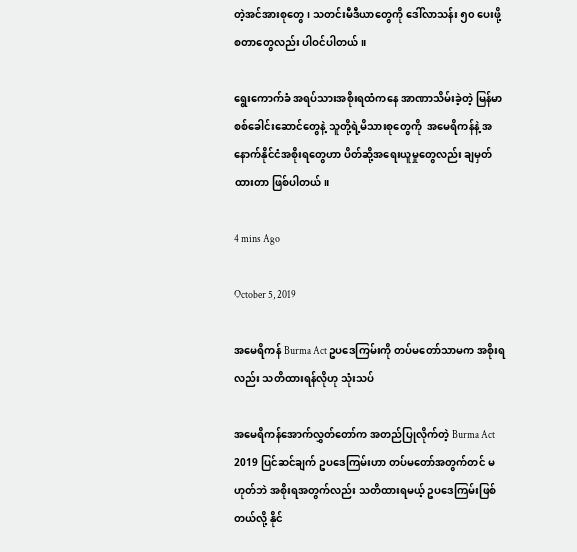တဲ့အင်အားစုတွေ၊ သတင်းမီဒီယာတွေကို ဒေါ်လာသန်း ၅၀ ပေးဖို့ စတာတွေလည်း ပါဝင်ပါတယ်။

ရွေးကောက်ခံ အရပ်သားအစိုးရထံကနေ အာဏာသိမ်းခဲ့တဲ့ မြန်မာစစ်ခေါင်းဆောင်တွေနဲ့ သူတို့ရဲ့မိသားစုတွေကို  အမေရိကန်နဲ့ အနောက်နိုင်ငံအစိုးရတွေဟာ ပိတ်ဆို့အရေးယူမှုတွေလည်း ချမှတ်ထားတာ ဖြစ်ပါတယ်။

4 mins Ago

October 5, 2019

အမေရိကန် Burma Act ဥပဒေကြမ်းကို တပ်မတော်သာမက အစိုးရလည်း သတိထားရန်လိုဟု သုံးသပ်

အမေရိကန်အောက်လွှတ်တော်က အတည်ပြုလိုက်တဲ့ Burma Act 2019 ပြင်ဆင်ချက် ဥပဒေကြမ်းဟာ တပ်မတော်အတွက်တင် မဟုတ်ဘဲ အစိုးရအတွက်လည်း သတိထားရမယ့် ဥပဒေကြမ်းဖြစ်တယ်လို့ နိုင်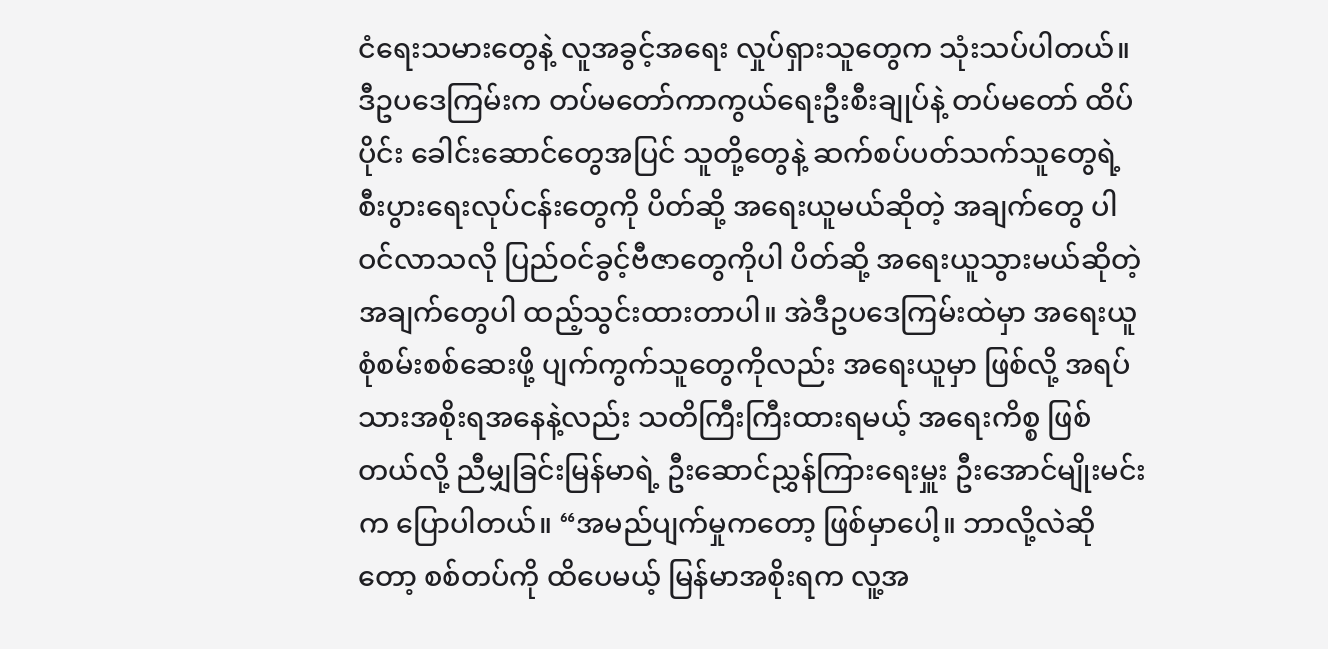ငံရေးသမားတွေနဲ့ လူအခွင့်အရေး လှုပ်ရှားသူတွေက သုံးသပ်ပါတယ်။ ဒီဥပဒေကြမ်းက တပ်မတော်ကာကွယ်ရေးဦးစီးချုပ်နဲ့ တပ်မ‌တော် ထိပ်ပိုင်း‌ ခေါင်းဆောင်တွေအပြင် သူတို့တွေနဲ့ ဆက်စပ်ပတ်သက်သူတွေရဲ့ စီးပွားရေးလုပ်ငန်းတွေကို ပိတ်ဆို့ အရေးယူမယ်ဆိုတဲ့ အချက်တွေ ပါဝင်လာသလို ပြည်ဝင်ခွင့်ဗီဇာတွေကိုပါ ပိတ်ဆို့ အရေးယူသွားမယ်ဆိုတဲ့ အချက်တွေပါ ထည့်သွင်းထားတာပါ။ အဲဒီဥပဒေကြမ်းထဲမှာ အရေးယူ စုံစမ်းစစ်ဆေးဖို့ ပျက်ကွက်သူတွေကိုလည်း အရေးယူမှာ ဖြစ်လို့ အရပ်သားအစိုးရအနေနဲ့လည်း သတိကြီးကြီးထားရမယ့် အရေးကိစ္စ ဖြစ်တယ်လို့ ညီမျှခြင်းမြန်မာရဲ့ ဦးဆောင်ညွှန်ကြားရေးမှူး ဦးအောင်မျိုးမင်းက ပြောပါတယ်။ “အမည်ပျက်မှုကတော့ ဖြစ်မှာပေါ့။ ဘာလို့လဲဆိုတော့ စစ်တပ်ကို ထိပေမယ့် မြန်မာအစိုးရက လူ့အ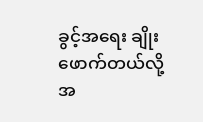ခွင့်အရေး ချိုးဖောက်တယ်လို့ အ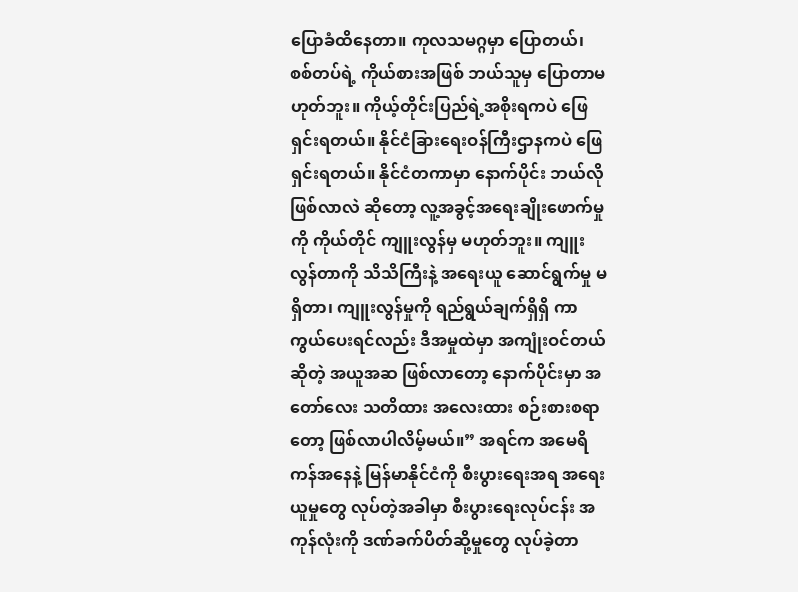ပြောခံထိနေတာ။ ကုလသမဂ္ဂမှာ ပြောတယ်၊  စစ်တပ်ရဲ့ ကိုယ်စားအဖြစ် ဘယ်သူမှ ပြောတာမဟုတ်ဘူး။ ကိုယ့်တိုင်းပြည်ရဲ့အစိုးရကပဲ ဖြေရှင်းရတယ်။ နိုင်ငံခြားရေးဝန်ကြီးဌာနကပဲ ဖြေရှင်းရတယ်။ နိုင်ငံတကာမှာ နောက်ပိုင်း ဘယ်လိုဖြစ်လာလဲ ဆိုတော့ လူ့အခွင့်အရေးချိုးဖောက်မှုကို ကိုယ်တိုင် ကျူးလွန်မှ မဟုတ်ဘူး။ ကျူးလွန်တာကို သိသိကြီးနဲ့ အရေးယူ ဆောင်ရွက်မှု မရှိတာ၊ ကျူးလွန်မှုကို ရည်ရွယ်ချက်ရှိရှိ ကာကွယ်ပေးရင်လည်း ဒီအမှုထဲမှာ အကျုံးဝင်တယ်ဆိုတဲ့ အယူအဆ ဖြစ်လာတော့ နောက်ပိုင်းမှာ အတော်လေး သတိထား အလေးထား စဉ်းစားစရာတော့ ဖြစ်လာပါလိမ့်မယ်။” အရင်က အမေရိကန်အနေနဲ့ မြန်မာနိုင်ငံကို စီးပွားရေးအရ အရေးယူမှုတွေ လုပ်တဲ့အခါမှာ စီးပွားရေးလုပ်ငန်း အကုန်လုံးကို ဒဏ်ခက်ပိတ်ဆို့မှုတွေ လုပ်ခဲ့တာ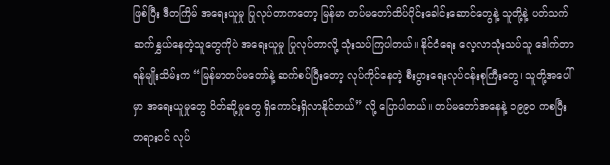ဖြစ်ပြီး ဒီတကြိမ် အရေးယူမှု ပြုလုပ်တာကတော့ မြန်မာ တပ်မတော်ထိပ်ပိုင်းခေါင်း‌ဆောင်တွေနဲ့ သူတို့နဲ့ ပတ်သက်ဆက်နွှယ်နေတဲ့သူတွေကိုပဲ အရေးယူမှု ပြုလုပ်တာလို့ သုံးသပ်ကြပါတယ်။ နိုင်ငံရေး လေ့လာသုံးသပ်သူ ဒေါက်တာရန်မျိုးသိမ်းက “မြန်မာတပ်မတော်နဲ့ ဆက်စပ်ပြီးတော့ လုပ်ကိုင်နေတဲ့ စီးပွားရေးလုပ်ငန်းစုကြီးတွေ၊ သူတို့အပေါ်မှာ အရေးယူမှုတွေ ပိတ်ဆို့မှုတွေ ရှိကောင်းရှိလာနိုင်တယ်” လို့ ပြောပါတယ်။ တပ်မတော်အနေနဲ့ ၁၉၉၀ ကစပြီး တရားဝင် လုပ်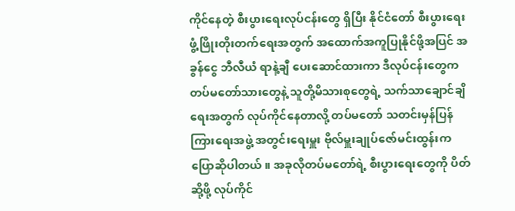ကိုင်နေတဲ့ စီးပွားရေးလုပ်ငန်းတွေ ရှိပြီး နိုင်ငံတော် စီးပွားရေး ဖွံ့ဖြိုးတိုးတက်ရေးအတွက် အထောက်အကူပြုနိုင်ဖို့အပြင် အခွန်ငွေ ဘီလီယံ ရာနဲ့ချီ ပေးဆောင်ထားကာ ဒီလုပ်ငန်းတွေက တပ်မတော်သားတွေနဲ့ သူတို့မိသားစုတွေရဲ့ သက်သာချောင်ချိရေးအတွက် လုပ်ကိုင်နေတာလို့ တပ်မတော် သတင်းမှန်ပြန်ကြားရေးအဖွဲ့ အတွင်းရေးမှူး ဗိုလ်မှူးချုပ်ဇော်မင်းထွန်းက ပြောဆိုပါတယ်။ အခုလိုတပ်မတော်ရဲ့ စီးပွားရေးတွေကို ပိတ်ဆို့ဖို့ လုပ်ကိုင်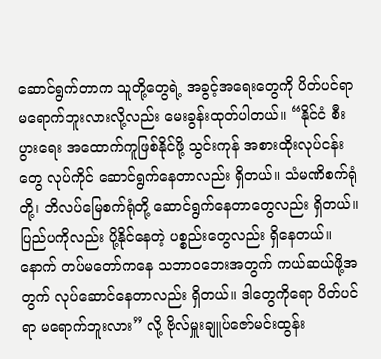ဆောင်ရွက်တာက သူတို့တွေရဲ့ အခွင့်အရေးတွေကို ပိတ်ပင်ရာ မရောက်ဘူးလားလို့လည်း မေးခွန်းထုတ်ပါတယ်။ “နိုင်ငံ စီးပွားရေး အထောက်ကူဖြစ်နိုင်ဖို့ သွင်းကုန် အစားထိုးလုပ်ငန်းတွေ လုပ်ကိုင် ဆောင်ရွက်နေတာလည်း ရှိတယ်။ သံမဏိစက်ရုံတို့၊ ဘိလပ်မြေစက်ရုံတို့ ဆောင်ရွက်နေတာတွေလည်း ရှိတယ်။ ပြည်ပကိုလည်း ပို့နိုင်နေတဲ့ ပစ္စည်းတွေလည်း ရှိနေတယ်။ နောက် တပ်မတော်ကနေ သဘာဝဘေးအတွက် ကယ်ဆယ်ဖို့အတွက် လုပ်ဆောင်နေတာလည်း ရှိတယ်။ ဒါတွေကိုရော ပိတ်ပင်ရာ မရောက်ဘူးလား” လို့ ဗိုလ်မှူးချူပ်ဇော်မင်းထွန်း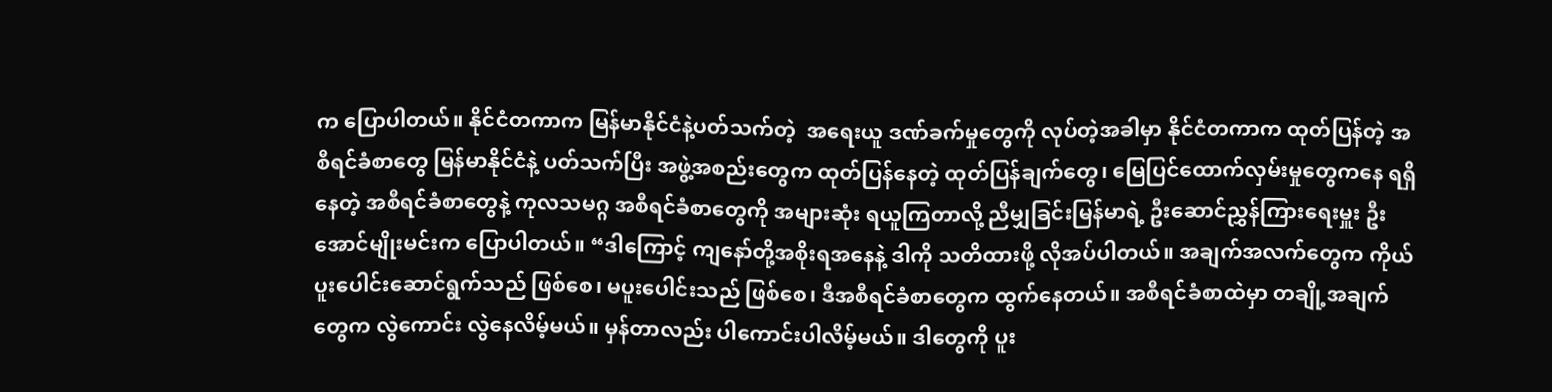က ပြောပါတယ်။ နိုင်ငံတကာက မြန်မာနိုင်ငံနဲ့ပတ်သက်တဲ့  အရေးယူ ဒဏ်ခက်မှုတွေကို လုပ်တဲ့အခါမှာ နိုင်ငံတကာက ထုတ်ပြန်တဲ့ အစီရင်ခံစာတွေ မြန်မာနိုင်ငံနဲ့ ပတ်သက်ပြီး အဖွဲ့အစည်းတွေက ထုတ်ပြန်နေတဲ့ ထုတ်ပြန်ချက်တွေ၊ မြေပြင်ထောက်လှမ်းမှုတွေကနေ ရရှိနေတဲ့ အစီရင်ခံစာတွေနဲ့ ကုလသမဂ္ဂ အစီရင်ခံစာတွေကို အများဆုံး ရယူကြတာလို့ ညီမျှခြင်းမြန်မာရဲ့ ဦးဆောင်ညွှန်ကြားရေးမှူး ဦးအောင်မျိုးမင်းက ပြောပါတယ်။ “ဒါကြောင့် ကျနော်တို့အစိုးရအနေနဲ့ ဒါကို သတိထားဖို့ လိုအပ်ပါတယ်။ အချက်အလက်တွေက ကိုယ်ပူးပေါင်းဆောင်ရွက်သည် ဖြစ်စေ၊ မပူးပေါင်းသည် ဖြစ်စေ၊ ဒီအစီရင်ခံစာတွေက ထွက်နေတယ်။ အစီရင်ခံစာထဲမှာ တချို့အချက်တွေက လွဲကောင်း လွဲနေလိမ့်မယ်။ မှန်တာလည်း ပါကောင်းပါလိမ့်မယ်။ ဒါတွေကို ပူး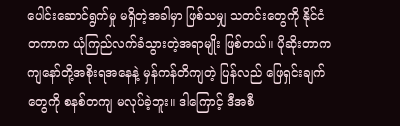ပေါင်းဆောင်ရွက်မှု မရှိတဲ့အခါမှာ ဖြစ်သမျှ သတင်းတွေကို နိုင်ငံတကာက ယုံကြည်လက်ခံသွားတဲ့အရာမျိုး ဖြစ်တယ်။ ပိုဆိုးတာက ကျနော်တို့အစိုးရအနေနဲ့ မှန်ကန်တိကျတဲ့ ပြန်လည် ဖြေရှင်းချက်တွေကို စနစ်တကျ မလုပ်ခဲ့ဘူး။ ဒါကြောင့် ဒီအစီ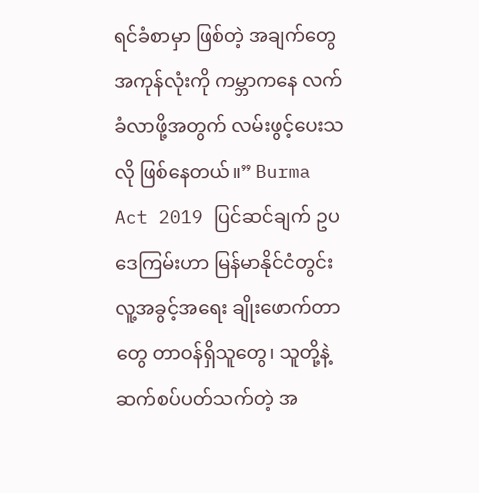ရင်ခံစာမှာ ဖြစ်တဲ့ အချက်တွေ အကုန်လုံးကို ကမ္ဘာကနေ လက်ခံလာဖို့အတွက် လမ်းဖွင့်ပေးသလို ဖြစ်နေတယ်။” Burma Act 2019 ပြင်ဆင်ချက် ဥပဒေကြမ်းဟာ မြန်မာနိုင်ငံတွင်း လူ့အခွင့်အရေး ချိုးဖောက်တာတွေ တာဝန်ရှိသူတွေ၊ သူတို့နဲ့ ဆက်စပ်ပတ်သက်တဲ့ အ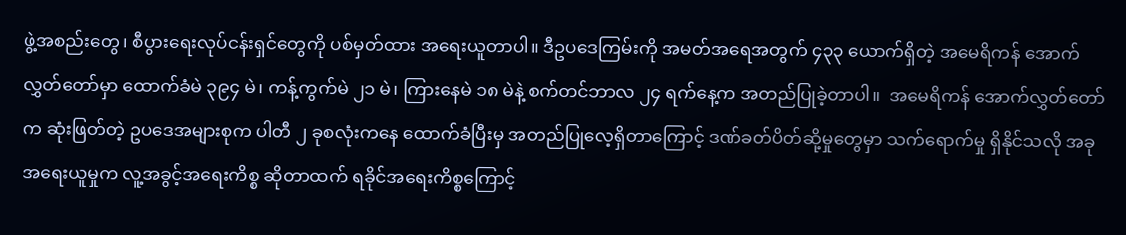ဖွဲ့အစည်းတွေ၊ စီပွားရေးလုပ်ငန်းရှင်တွေကို ပစ်မှတ်ထား အရေးယူတာပါ။ ဒီဥပဒေကြမ်းကို အမတ်အရေအတွက် ၄၃၃ ယောက်ရှိတဲ့ အမေရိကန် အောက်လွှတ်တော်မှာ ထောက်ခံမဲ ၃၉၄ မဲ၊ ကန့်ကွက်မဲ ၂၁ မဲ၊ ကြားနေမဲ ၁၈ မဲနဲ့ စက်တင်ဘာလ ၂၄ ရက်နေ့က အတည်ပြုခဲ့တာပါ။  အမေရိကန် အောက်လွှတ်တော်က ဆုံးဖြတ်တဲ့ ဥပဒေအများစုက ပါတီ ၂ ခုစလုံးကနေ ထောက်ခံပြီးမှ အတည်ပြုလေ့ရှိတာကြောင့် ဒဏ်ခတ်ပိတ်ဆို့မှုတွေမှာ သက်ရောက်မှု ရှိနိုင်သလို အခု အရေးယူမှုက လူ့အခွင့်အရေးကိစ္စ ဆိုတာထက် ရခိုင်အရေးကိစ္စကြောင့်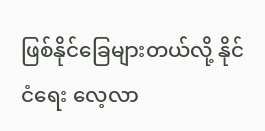ဖြစ်နိုင်ခြေများတယ်လို့ နိုင်ငံရေး လေ့လာ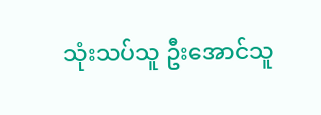သုံးသပ်သူ ဦးအောင်သူ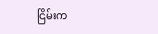ငြိမ်းက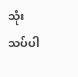သုံးသပ်ပါ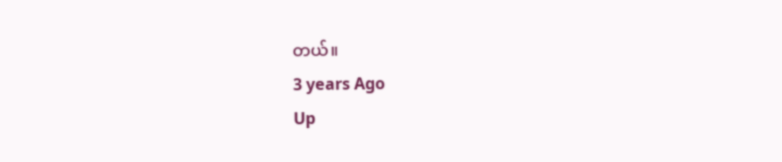တယ်။
3 years Ago
Up